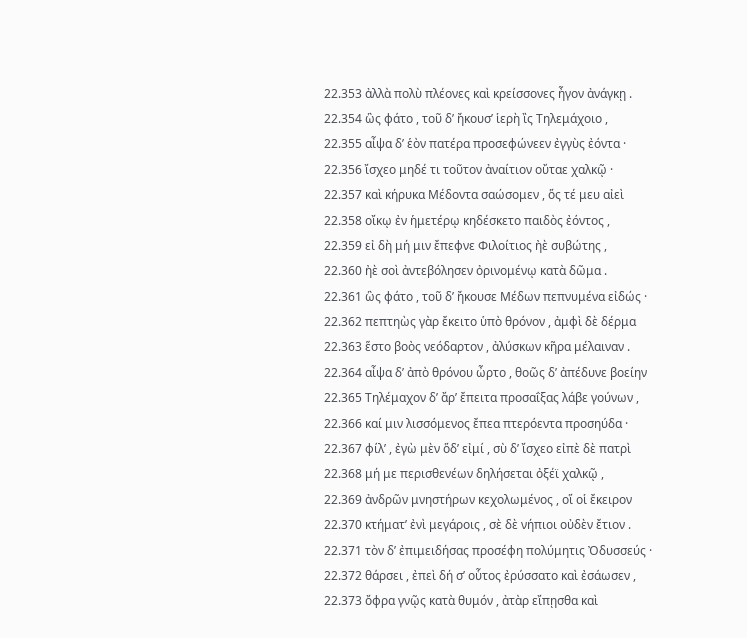22.353 ἀλλὰ πολὺ πλέονες καὶ κρείσσονες ἦγον ἀνάγκῃ .
22.354 ὣς φάτο , τοῦ δ’ ἤκουσ’ ἱερὴ ἲς Τηλεμάχοιο ,
22.355 αἶψα δ’ ἑὸν πατέρα προσεφώνεεν ἐγγὺς ἐόντα ·
22.356 ἴσχεο μηδέ τι τοῦτον ἀναίτιον οὔταε χαλκῷ ·
22.357 καὶ κήρυκα Μέδοντα σαώσομεν , ὅς τέ μευ αἰεὶ
22.358 οἴκῳ ἐν ἡμετέρῳ κηδέσκετο παιδὸς ἐόντος ,
22.359 εἰ δὴ μή μιν ἔπεφνε Φιλοίτιος ἠὲ συβώτης ,
22.360 ἠὲ σοὶ ἀντεβόλησεν ὀρινομένῳ κατὰ δῶμα .
22.361 ὣς φάτο , τοῦ δ’ ἤκουσε Μέδων πεπνυμένα εἰδώς ·
22.362 πεπτηὼς γὰρ ἔκειτο ὑπὸ θρόνον , ἀμφὶ δὲ δέρμα
22.363 ἕστο βοὸς νεόδαρτον , ἀλύσκων κῆρα μέλαιναν .
22.364 αἶψα δ’ ἀπὸ θρόνου ὦρτο , θοῶς δ’ ἀπέδυνε βοείην
22.365 Τηλέμαχον δ’ ἄρ’ ἔπειτα προσαΐξας λάβε γούνων ,
22.366 καί μιν λισσόμενος ἔπεα πτερόεντα προσηύδα ·
22.367 φίλ’ , ἐγὼ μὲν ὅδ’ εἰμί , σὺ δ’ ἴσχεο εἰπὲ δὲ πατρὶ
22.368 μή με περισθενέων δηλήσεται ὀξέϊ χαλκῷ ,
22.369 ἀνδρῶν μνηστήρων κεχολωμένος , οἵ οἱ ἔκειρον
22.370 κτήματ’ ἐνὶ μεγάροις , σὲ δὲ νήπιοι οὐδὲν ἔτιον .
22.371 τὸν δ’ ἐπιμειδήσας προσέφη πολύμητις Ὀδυσσεύς ·
22.372 θάρσει , ἐπεὶ δή σ’ οὗτος ἐρύσσατο καὶ ἐσάωσεν ,
22.373 ὄφρα γνῷς κατὰ θυμόν , ἀτὰρ εἴπῃσθα καὶ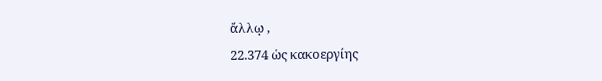ἄλλῳ ,
22.374 ὡς κακοεργίης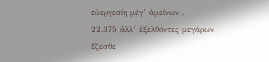εὐεργεσίη μέγ’ ἀμείνων .
22.375 ἀλλ’ ἐξελθόντες μεγάρων ἕζεσθε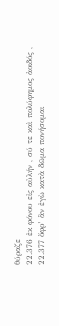θύραζε
22.376 ἐκ φόνου εἰς αὐλήν , σύ τε καὶ πολύφημος ἀοιδός ,
22.377 ὄφρ’ ἂν ἐγὼ κατὰ δῶμα πονήσομαι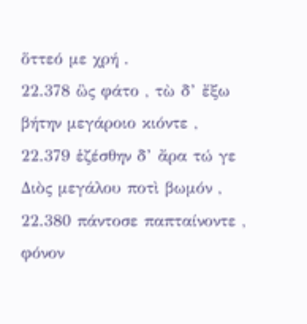ὅττεό με χρή .
22.378 ὣς φάτο , τὼ δ’ ἔξω βήτην μεγάροιο κιόντε ,
22.379 ἑζέσθην δ’ ἄρα τώ γε Διὸς μεγάλου ποτὶ βωμόν ,
22.380 πάντοσε παπταίνοντε , φόνον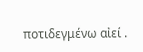ποτιδεγμένω αἰεί .